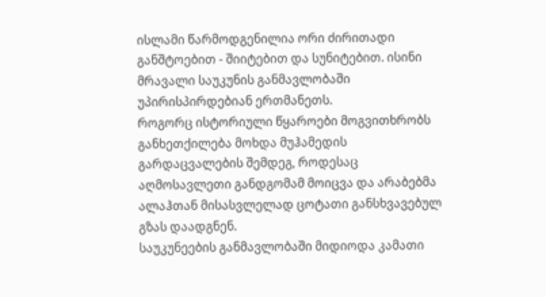ისლამი წარმოდგენილია ორი ძირითადი განშტოებით - შიიტებით და სუნიტებით. ისინი მრავალი საუკუნის განმავლობაში უპირისპირდებიან ერთმანეთს.
როგორც ისტორიული წყაროები მოგვითხრობს განხეთქილება მოხდა მუჰამედის გარდაცვალების შემდეგ, როდესაც აღმოსავლეთი განდგომამ მოიცვა და არაბებმა ალაჰთან მისასვლელად ცოტათი განსხვავებულ გზას დაადგნენ.
საუკუნეების განმავლობაში მიდიოდა კამათი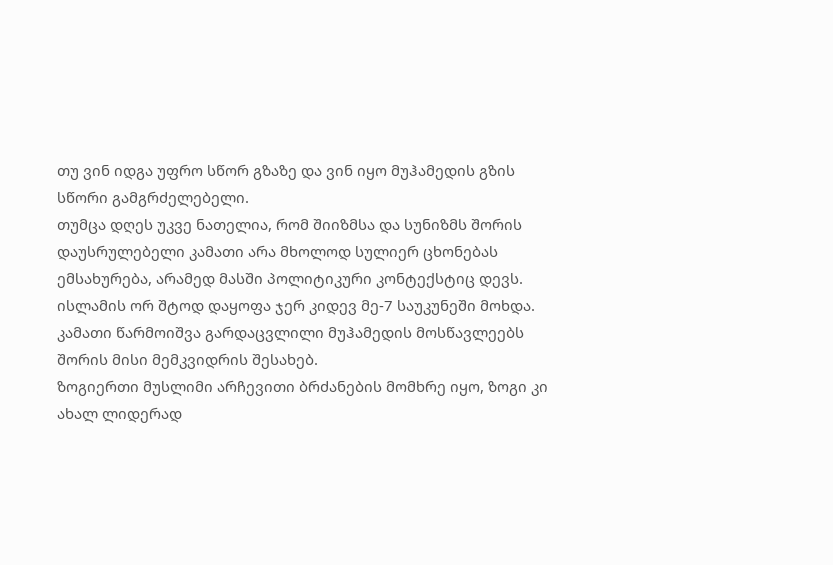თუ ვინ იდგა უფრო სწორ გზაზე და ვინ იყო მუჰამედის გზის სწორი გამგრძელებელი.
თუმცა დღეს უკვე ნათელია, რომ შიიზმსა და სუნიზმს შორის დაუსრულებელი კამათი არა მხოლოდ სულიერ ცხონებას ემსახურება, არამედ მასში პოლიტიკური კონტექსტიც დევს.
ისლამის ორ შტოდ დაყოფა ჯერ კიდევ მე-7 საუკუნეში მოხდა. კამათი წარმოიშვა გარდაცვლილი მუჰამედის მოსწავლეებს შორის მისი მემკვიდრის შესახებ.
ზოგიერთი მუსლიმი არჩევითი ბრძანების მომხრე იყო, ზოგი კი ახალ ლიდერად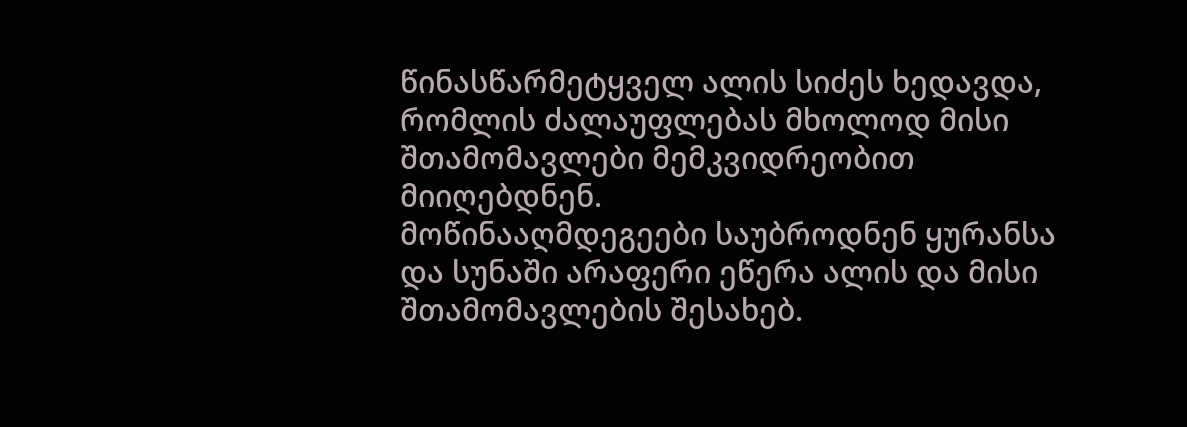წინასწარმეტყველ ალის სიძეს ხედავდა, რომლის ძალაუფლებას მხოლოდ მისი შთამომავლები მემკვიდრეობით მიიღებდნენ.
მოწინააღმდეგეები საუბროდნენ ყურანსა და სუნაში არაფერი ეწერა ალის და მისი შთამომავლების შესახებ.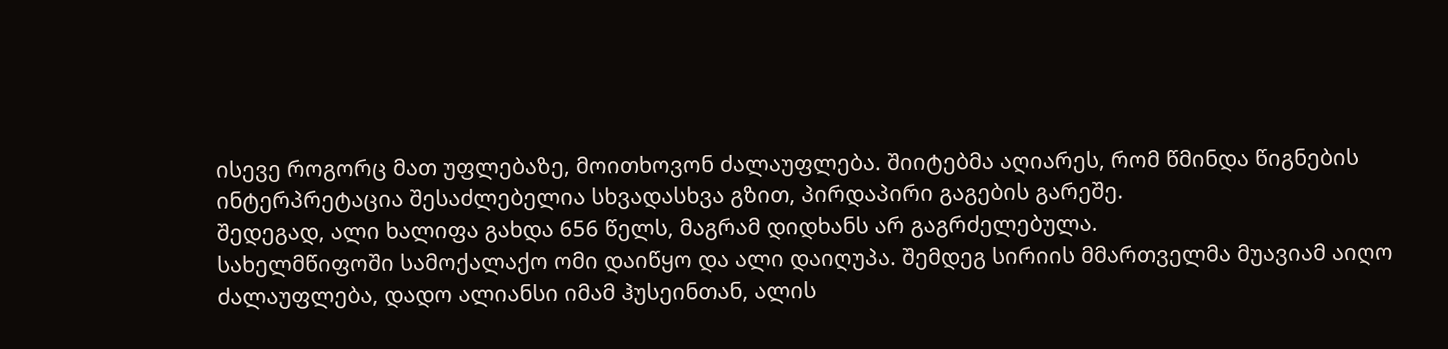ისევე როგორც მათ უფლებაზე, მოითხოვონ ძალაუფლება. შიიტებმა აღიარეს, რომ წმინდა წიგნების ინტერპრეტაცია შესაძლებელია სხვადასხვა გზით, პირდაპირი გაგების გარეშე.
შედეგად, ალი ხალიფა გახდა 656 წელს, მაგრამ დიდხანს არ გაგრძელებულა.
სახელმწიფოში სამოქალაქო ომი დაიწყო და ალი დაიღუპა. შემდეგ სირიის მმართველმა მუავიამ აიღო ძალაუფლება, დადო ალიანსი იმამ ჰუსეინთან, ალის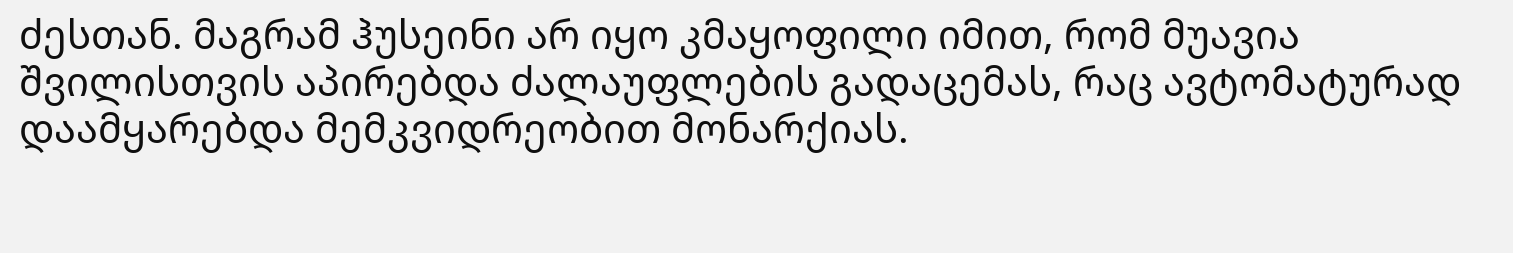ძესთან. მაგრამ ჰუსეინი არ იყო კმაყოფილი იმით, რომ მუავია შვილისთვის აპირებდა ძალაუფლების გადაცემას, რაც ავტომატურად დაამყარებდა მემკვიდრეობით მონარქიას.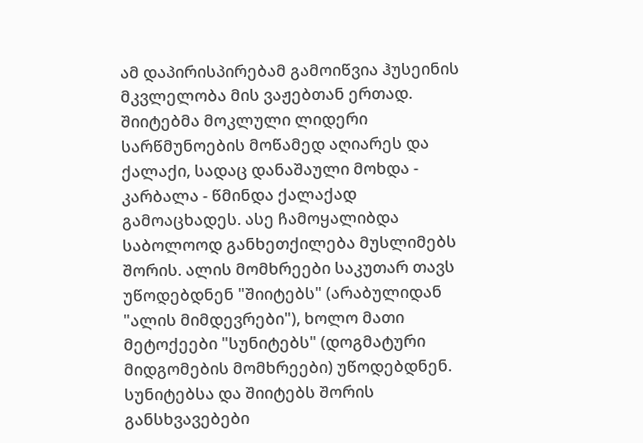ამ დაპირისპირებამ გამოიწვია ჰუსეინის მკვლელობა მის ვაჟებთან ერთად. შიიტებმა მოკლული ლიდერი სარწმუნოების მოწამედ აღიარეს და ქალაქი, სადაც დანაშაული მოხდა - კარბალა - წმინდა ქალაქად გამოაცხადეს. ასე ჩამოყალიბდა საბოლოოდ განხეთქილება მუსლიმებს შორის. ალის მომხრეები საკუთარ თავს უწოდებდნენ "შიიტებს" (არაბულიდან "ალის მიმდევრები"), ხოლო მათი მეტოქეები "სუნიტებს" (დოგმატური მიდგომების მომხრეები) უწოდებდნენ.
სუნიტებსა და შიიტებს შორის განსხვავებები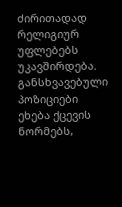ძირითადად რელიგიურ უფლებებს უკავშირდება. განსხვავებული პოზიციები ეხება ქცევის ნორმებს,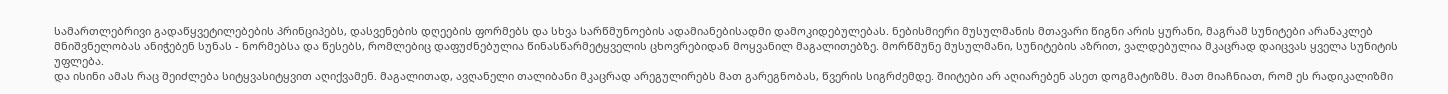სამართლებრივი გადაწყვეტილებების პრინციპებს, დასვენების დღეების ფორმებს და სხვა სარწმუნოების ადამიანებისადმი დამოკიდებულებას. ნებისმიერი მუსულმანის მთავარი წიგნი არის ყურანი, მაგრამ სუნიტები არანაკლებ მნიშვნელობას ანიჭებენ სუნას - ნორმებსა და წესებს, რომლებიც დაფუძნებულია წინასწარმეტყველის ცხოვრებიდან მოყვანილ მაგალითებზე. მორწმუნე მუსულმანი, სუნიტების აზრით, ვალდებულია მკაცრად დაიცვას ყველა სუნიტის უფლება.
და ისინი ამას რაც შეიძლება სიტყვასიტყვით აღიქვამენ. მაგალითად, ავღანელი თალიბანი მკაცრად არეგულირებს მათ გარეგნობას, წვერის სიგრძემდე. შიიტები არ აღიარებენ ასეთ დოგმატიზმს. მათ მიაჩნიათ, რომ ეს რადიკალიზმი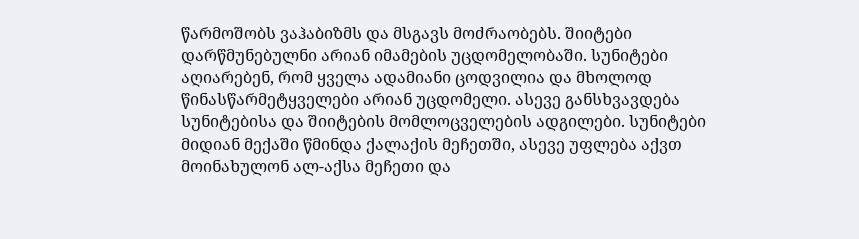წარმოშობს ვაჰაბიზმს და მსგავს მოძრაობებს. შიიტები დარწმუნებულნი არიან იმამების უცდომელობაში. სუნიტები აღიარებენ, რომ ყველა ადამიანი ცოდვილია და მხოლოდ წინასწარმეტყველები არიან უცდომელი. ასევე განსხვავდება სუნიტებისა და შიიტების მომლოცველების ადგილები. სუნიტები მიდიან მექაში წმინდა ქალაქის მეჩეთში, ასევე უფლება აქვთ მოინახულონ ალ-აქსა მეჩეთი და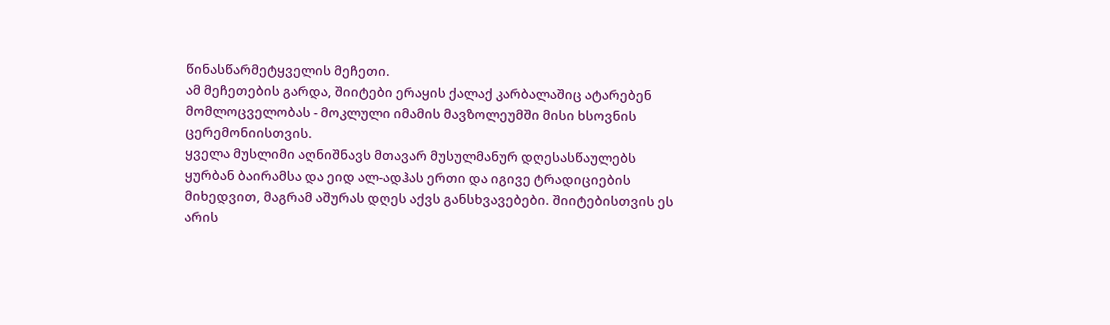წინასწარმეტყველის მეჩეთი.
ამ მეჩეთების გარდა, შიიტები ერაყის ქალაქ კარბალაშიც ატარებენ მომლოცველობას - მოკლული იმამის მავზოლეუმში მისი ხსოვნის ცერემონიისთვის.
ყველა მუსლიმი აღნიშნავს მთავარ მუსულმანურ დღესასწაულებს ყურბან ბაირამსა და ეიდ ალ-ადჰას ერთი და იგივე ტრადიციების მიხედვით, მაგრამ აშურას დღეს აქვს განსხვავებები. შიიტებისთვის ეს არის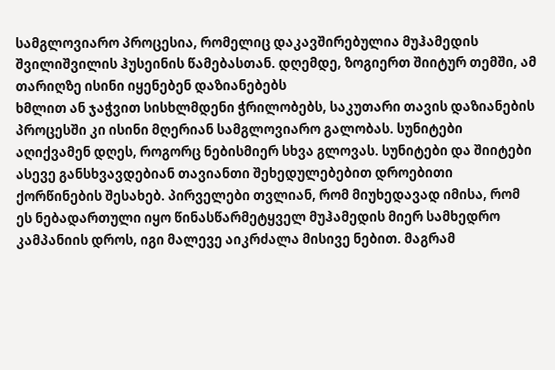სამგლოვიარო პროცესია, რომელიც დაკავშირებულია მუჰამედის შვილიშვილის ჰუსეინის წამებასთან. დღემდე, ზოგიერთ შიიტურ თემში, ამ თარიღზე ისინი იყენებენ დაზიანებებს
ხმლით ან ჯაჭვით სისხლმდენი ჭრილობებს, საკუთარი თავის დაზიანების პროცესში კი ისინი მღერიან სამგლოვიარო გალობას. სუნიტები აღიქვამენ დღეს, როგორც ნებისმიერ სხვა გლოვას. სუნიტები და შიიტები ასევე განსხვავდებიან თავიანთი შეხედულებებით დროებითი ქორწინების შესახებ. პირველები თვლიან, რომ მიუხედავად იმისა, რომ ეს ნებადართული იყო წინასწარმეტყველ მუჰამედის მიერ სამხედრო კამპანიის დროს, იგი მალევე აიკრძალა მისივე ნებით. მაგრამ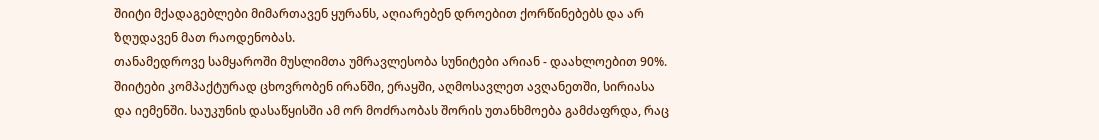შიიტი მქადაგებლები მიმართავენ ყურანს, აღიარებენ დროებით ქორწინებებს და არ ზღუდავენ მათ რაოდენობას.
თანამედროვე სამყაროში მუსლიმთა უმრავლესობა სუნიტები არიან - დაახლოებით 90%. შიიტები კომპაქტურად ცხოვრობენ ირანში, ერაყში, აღმოსავლეთ ავღანეთში, სირიასა და იემენში. საუკუნის დასაწყისში ამ ორ მოძრაობას შორის უთანხმოება გამძაფრდა, რაც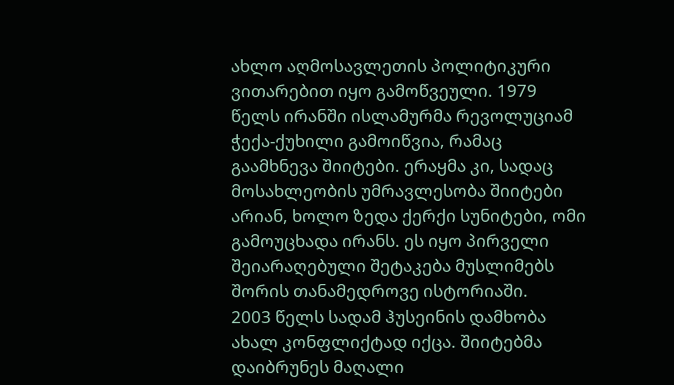ახლო აღმოსავლეთის პოლიტიკური ვითარებით იყო გამოწვეული. 1979 წელს ირანში ისლამურმა რევოლუციამ ჭექა-ქუხილი გამოიწვია, რამაც გაამხნევა შიიტები. ერაყმა კი, სადაც მოსახლეობის უმრავლესობა შიიტები არიან, ხოლო ზედა ქერქი სუნიტები, ომი გამოუცხადა ირანს. ეს იყო პირველი შეიარაღებული შეტაკება მუსლიმებს შორის თანამედროვე ისტორიაში.
2003 წელს სადამ ჰუსეინის დამხობა ახალ კონფლიქტად იქცა. შიიტებმა დაიბრუნეს მაღალი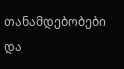თანამდებობები და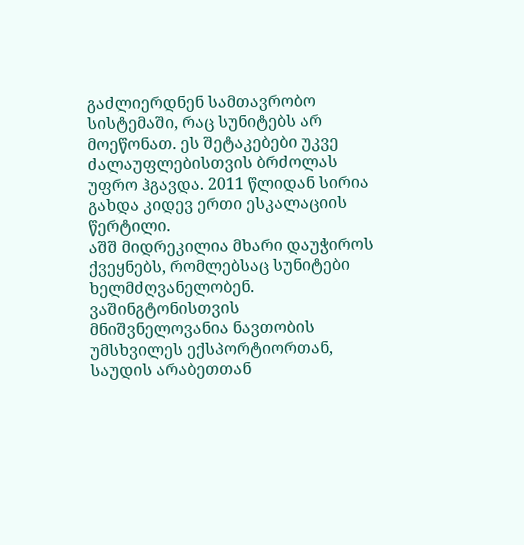გაძლიერდნენ სამთავრობო სისტემაში, რაც სუნიტებს არ მოეწონათ. ეს შეტაკებები უკვე ძალაუფლებისთვის ბრძოლას უფრო ჰგავდა. 2011 წლიდან სირია გახდა კიდევ ერთი ესკალაციის წერტილი.
აშშ მიდრეკილია მხარი დაუჭიროს ქვეყნებს, რომლებსაც სუნიტები ხელმძღვანელობენ. ვაშინგტონისთვის მნიშვნელოვანია ნავთობის უმსხვილეს ექსპორტიორთან, საუდის არაბეთთან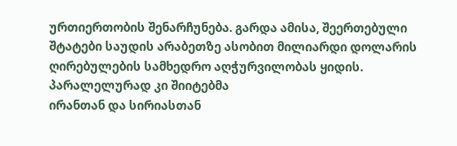ურთიერთობის შენარჩუნება. გარდა ამისა, შეერთებული შტატები საუდის არაბეთზე ასობით მილიარდი დოლარის ღირებულების სამხედრო აღჭურვილობას ყიდის.
პარალელურად კი შიიტებმა
ირანთან და სირიასთან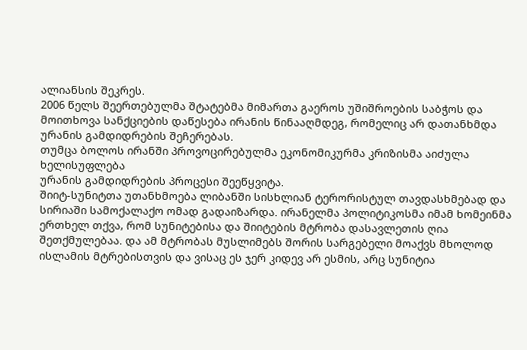ალიანსის შეკრეს.
2006 წელს შეერთებულმა შტატებმა მიმართა გაეროს უშიშროების საბჭოს და მოითხოვა სანქციების დაწესება ირანის წინააღმდეგ, რომელიც არ დათანხმდა ურანის გამდიდრების შეჩერებას.
თუმცა ბოლოს ირანში პროვოცირებულმა ეკონომიკურმა კრიზისმა აიძულა ხელისუფლება
ურანის გამდიდრების პროცესი შეეწყვიტა.
შიიტ-სუნიტთა უთანხმოება ლიბანში სისხლიან ტერორისტულ თავდასხმებად და სირიაში სამოქალაქო ომად გადაიზარდა. ირანელმა პოლიტიკოსმა იმამ ხომეინმა ერთხელ თქვა, რომ სუნიტებისა და შიიტების მტრობა დასავლეთის ღია შეთქმულებაა. და ამ მტრობას მუსლიმებს შორის სარგებელი მოაქვს მხოლოდ ისლამის მტრებისთვის და ვისაც ეს ჯერ კიდევ არ ესმის, არც სუნიტია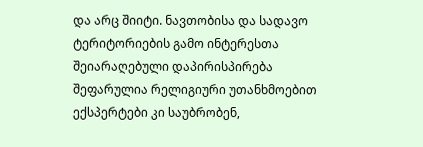და არც შიიტი. ნავთობისა და სადავო ტერიტორიების გამო ინტერესთა შეიარაღებული დაპირისპირება
შეფარულია რელიგიური უთანხმოებით
ექსპერტები კი საუბრობენ,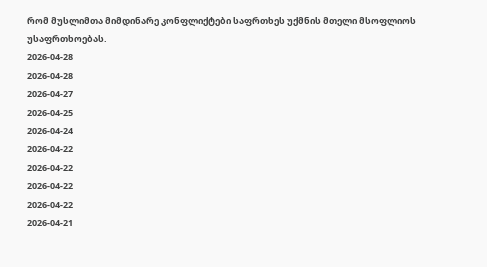რომ მუსლიმთა მიმდინარე კონფლიქტები საფრთხეს უქმნის მთელი მსოფლიოს უსაფრთხოებას.
2026-04-28
2026-04-28
2026-04-27
2026-04-25
2026-04-24
2026-04-22
2026-04-22
2026-04-22
2026-04-22
2026-04-21